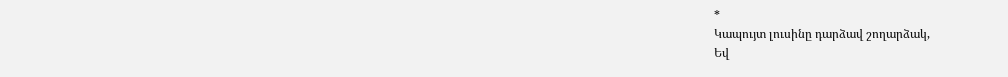*
Կապույտ լուսինը դարձավ շողարձակ,
Եվ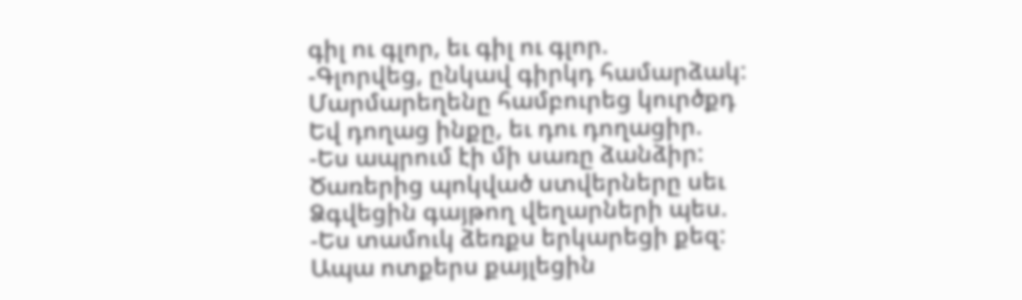գիլ ու գլոր, եւ գիլ ու գլոր.
-Գլորվեց, ընկավ գիրկդ համարձակ:
Մարմարեղենը համբուրեց կուրծքդ
Եվ դողաց ինքը, եւ դու դողացիր.
-Ես ապրում էի մի սառը ձանձիր:
Ծառերից պոկված ստվերները սեւ
Ձգվեցին գայթող վեղարների պես.
-Ես տամուկ ձեռքս երկարեցի քեզ:
Ապա ոտքերս քայլեցին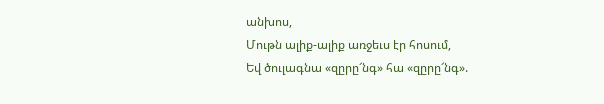անխոս,
Մութն ալիք-ալիք առջեւս էր հոսում,
Եվ ծուլագնա «զըրը՜նգ» հա «զըրը՜նգ».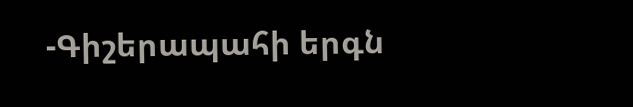-Գիշերապահի երգն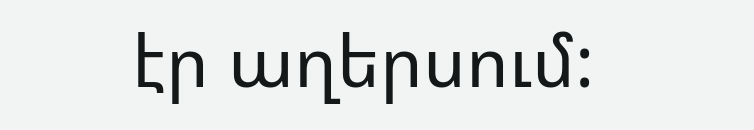էր աղերսում: